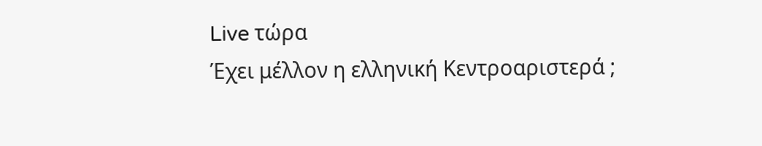Live τώρα
Έχει μέλλον η ελληνική Κεντροαριστερά ;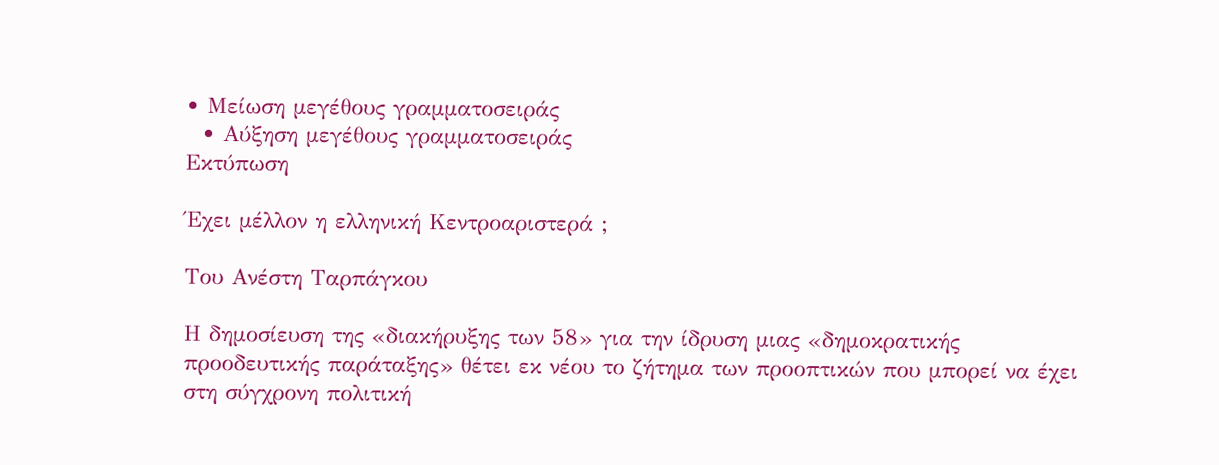• Μείωση μεγέθους γραμματοσειράς
  • Αύξηση μεγέθους γραμματοσειράς
Εκτύπωση

Έχει μέλλον η ελληνική Κεντροαριστερά ;

Του Ανέστη Ταρπάγκου

Η δημοσίευση της «διακήρυξης των 58» για την ίδρυση μιας «δημοκρατικής προοδευτικής παράταξης» θέτει εκ νέου το ζήτημα των προοπτικών που μπορεί να έχει στη σύγχρονη πολιτική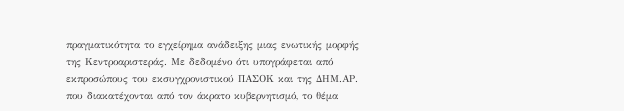πραγματικότητα το εγχείρημα ανάδειξης μιας ενωτικής μορφής της Κεντροαριστεράς. Με δεδομένο ότι υπογράφεται από εκπροσώπους του εκσυγχρονιστικού ΠΑΣΟΚ και της ΔΗΜ.ΑΡ. που διακατέχονται από τον άκρατο κυβερνητισμό, το θέμα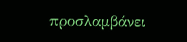προσλαμβάνει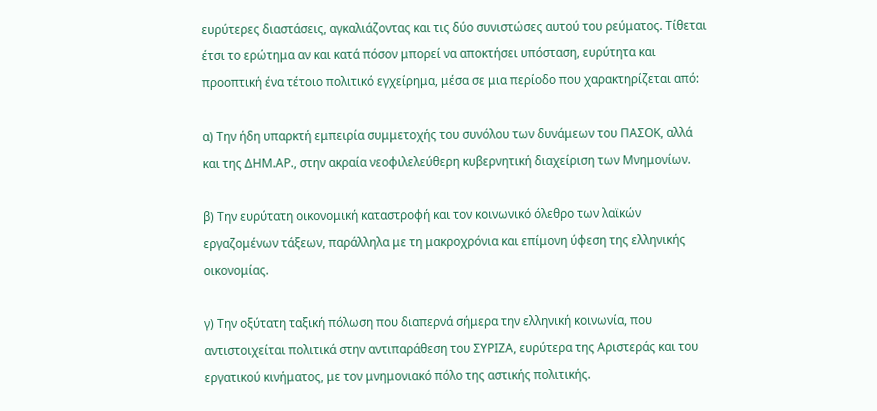ευρύτερες διαστάσεις, αγκαλιάζοντας και τις δύο συνιστώσες αυτού του ρεύματος. Τίθεται έτσι το ερώτημα αν και κατά πόσον μπορεί να αποκτήσει υπόσταση, ευρύτητα και προοπτική ένα τέτοιο πολιτικό εγχείρημα, μέσα σε μια περίοδο που χαρακτηρίζεται από:

α) Την ήδη υπαρκτή εμπειρία συμμετοχής του συνόλου των δυνάμεων του ΠΑΣΟΚ, αλλά και της ΔΗΜ.ΑΡ., στην ακραία νεοφιλελεύθερη κυβερνητική διαχείριση των Μνημονίων.

β) Την ευρύτατη οικονομική καταστροφή και τον κοινωνικό όλεθρο των λαϊκών εργαζομένων τάξεων, παράλληλα με τη μακροχρόνια και επίμονη ύφεση της ελληνικής οικονομίας.

γ) Την οξύτατη ταξική πόλωση που διαπερνά σήμερα την ελληνική κοινωνία, που αντιστοιχείται πολιτικά στην αντιπαράθεση του ΣΥΡΙΖΑ, ευρύτερα της Αριστεράς και του εργατικού κινήματος, με τον μνημονιακό πόλο της αστικής πολιτικής.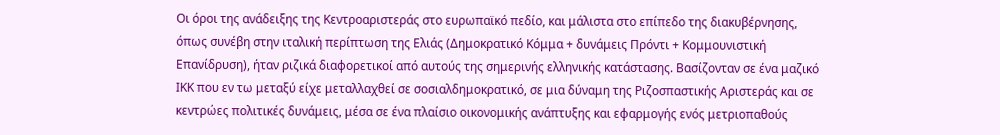Οι όροι της ανάδειξης της Κεντροαριστεράς στο ευρωπαϊκό πεδίο, και μάλιστα στο επίπεδο της διακυβέρνησης, όπως συνέβη στην ιταλική περίπτωση της Ελιάς (Δημοκρατικό Κόμμα + δυνάμεις Πρόντι + Κομμουνιστική Επανίδρυση), ήταν ριζικά διαφορετικοί από αυτούς της σημερινής ελληνικής κατάστασης. Βασίζονταν σε ένα μαζικό ΙΚΚ που εν τω μεταξύ είχε μεταλλαχθεί σε σοσιαλδημοκρατικό, σε μια δύναμη της Ριζοσπαστικής Αριστεράς και σε κεντρώες πολιτικές δυνάμεις, μέσα σε ένα πλαίσιο οικονομικής ανάπτυξης και εφαρμογής ενός μετριοπαθούς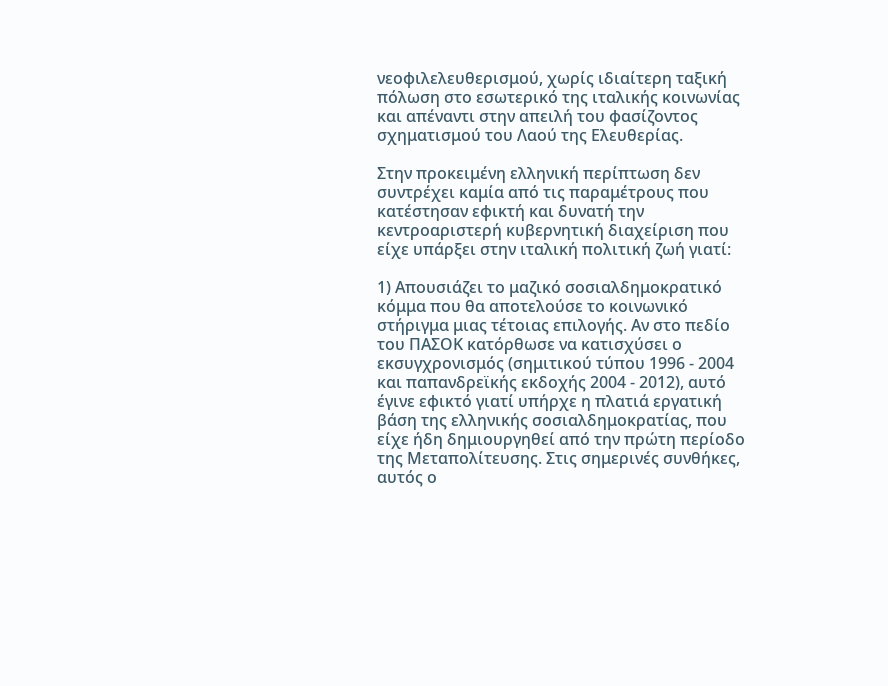νεοφιλελευθερισμού, χωρίς ιδιαίτερη ταξική πόλωση στο εσωτερικό της ιταλικής κοινωνίας και απέναντι στην απειλή του φασίζοντος σχηματισμού του Λαού της Ελευθερίας.

Στην προκειμένη ελληνική περίπτωση δεν συντρέχει καμία από τις παραμέτρους που κατέστησαν εφικτή και δυνατή την κεντροαριστερή κυβερνητική διαχείριση που είχε υπάρξει στην ιταλική πολιτική ζωή γιατί:

1) Απουσιάζει το μαζικό σοσιαλδημοκρατικό κόμμα που θα αποτελούσε το κοινωνικό στήριγμα μιας τέτοιας επιλογής. Αν στο πεδίο του ΠΑΣΟΚ κατόρθωσε να κατισχύσει ο εκσυγχρονισμός (σημιτικού τύπου 1996 - 2004 και παπανδρεϊκής εκδοχής 2004 - 2012), αυτό έγινε εφικτό γιατί υπήρχε η πλατιά εργατική βάση της ελληνικής σοσιαλδημοκρατίας, που είχε ήδη δημιουργηθεί από την πρώτη περίοδο της Μεταπολίτευσης. Στις σημερινές συνθήκες, αυτός ο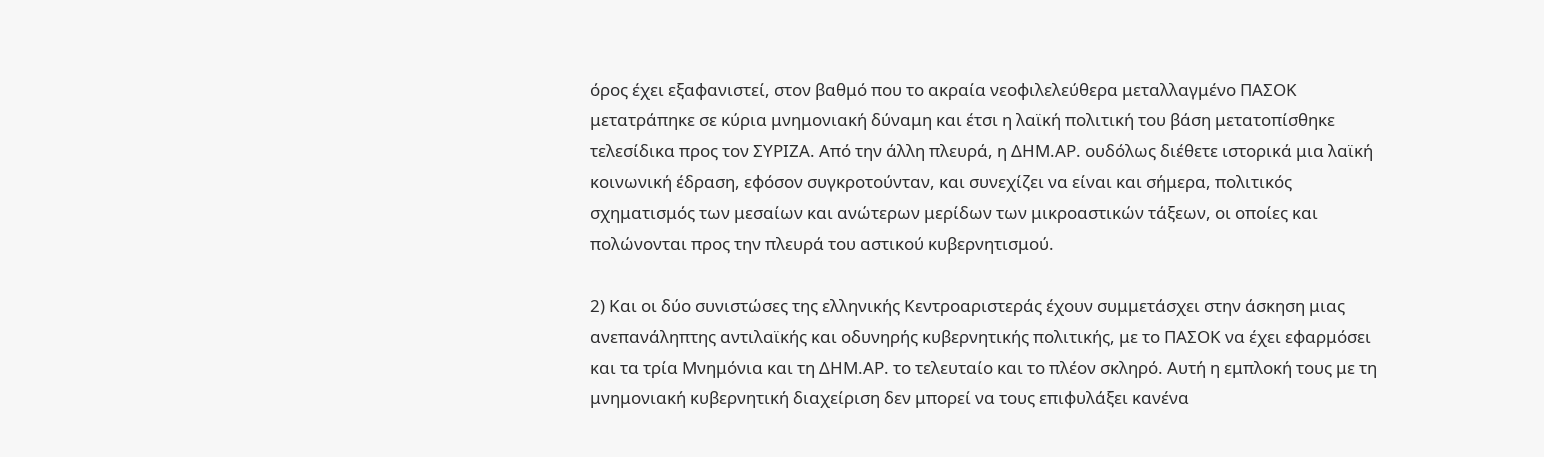όρος έχει εξαφανιστεί, στον βαθμό που το ακραία νεοφιλελεύθερα μεταλλαγμένο ΠΑΣΟΚ μετατράπηκε σε κύρια μνημονιακή δύναμη και έτσι η λαϊκή πολιτική του βάση μετατοπίσθηκε τελεσίδικα προς τον ΣΥΡΙΖΑ. Από την άλλη πλευρά, η ΔΗΜ.ΑΡ. ουδόλως διέθετε ιστορικά μια λαϊκή κοινωνική έδραση, εφόσον συγκροτούνταν, και συνεχίζει να είναι και σήμερα, πολιτικός σχηματισμός των μεσαίων και ανώτερων μερίδων των μικροαστικών τάξεων, οι οποίες και πολώνονται προς την πλευρά του αστικού κυβερνητισμού.

2) Και οι δύο συνιστώσες της ελληνικής Κεντροαριστεράς έχουν συμμετάσχει στην άσκηση μιας ανεπανάληπτης αντιλαϊκής και οδυνηρής κυβερνητικής πολιτικής, με το ΠΑΣΟΚ να έχει εφαρμόσει και τα τρία Μνημόνια και τη ΔΗΜ.ΑΡ. το τελευταίο και το πλέον σκληρό. Αυτή η εμπλοκή τους με τη μνημονιακή κυβερνητική διαχείριση δεν μπορεί να τους επιφυλάξει κανένα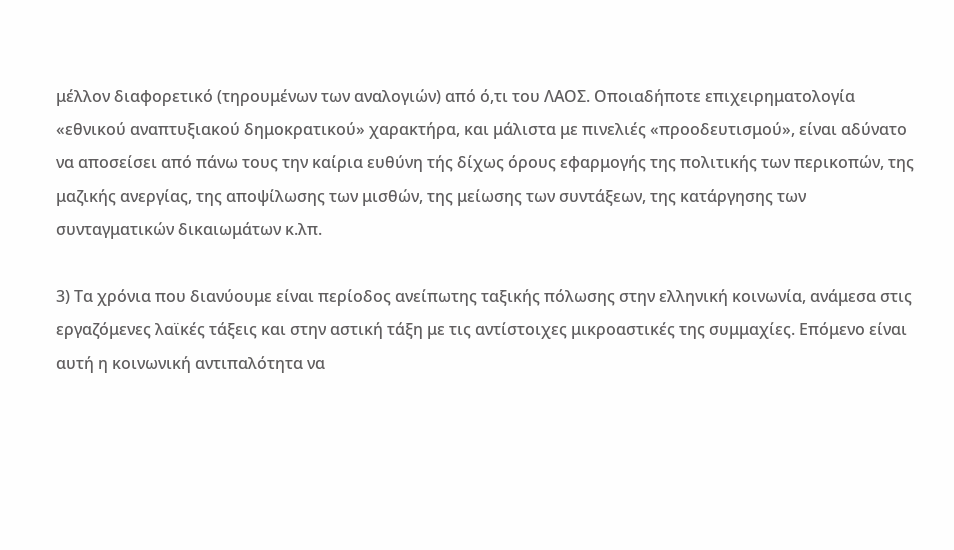μέλλον διαφορετικό (τηρουμένων των αναλογιών) από ό,τι του ΛΑΟΣ. Οποιαδήποτε επιχειρηματολογία «εθνικού αναπτυξιακού δημοκρατικού» χαρακτήρα, και μάλιστα με πινελιές «προοδευτισμού», είναι αδύνατο να αποσείσει από πάνω τους την καίρια ευθύνη τής δίχως όρους εφαρμογής της πολιτικής των περικοπών, της μαζικής ανεργίας, της αποψίλωσης των μισθών, της μείωσης των συντάξεων, της κατάργησης των συνταγματικών δικαιωμάτων κ.λπ.

3) Τα χρόνια που διανύουμε είναι περίοδος ανείπωτης ταξικής πόλωσης στην ελληνική κοινωνία, ανάμεσα στις εργαζόμενες λαϊκές τάξεις και στην αστική τάξη με τις αντίστοιχες μικροαστικές της συμμαχίες. Επόμενο είναι αυτή η κοινωνική αντιπαλότητα να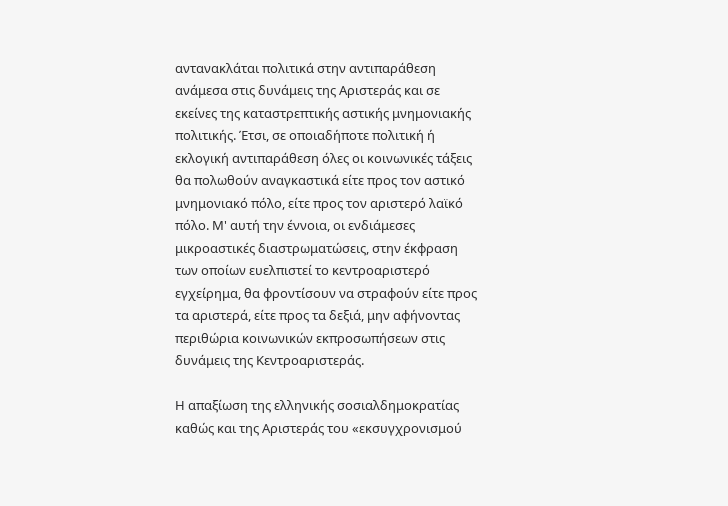αντανακλάται πολιτικά στην αντιπαράθεση ανάμεσα στις δυνάμεις της Αριστεράς και σε εκείνες της καταστρεπτικής αστικής μνημονιακής πολιτικής. Έτσι, σε οποιαδήποτε πολιτική ή εκλογική αντιπαράθεση όλες οι κοινωνικές τάξεις θα πολωθούν αναγκαστικά είτε προς τον αστικό μνημονιακό πόλο, είτε προς τον αριστερό λαϊκό πόλο. Μ' αυτή την έννοια, οι ενδιάμεσες μικροαστικές διαστρωματώσεις, στην έκφραση των οποίων ευελπιστεί το κεντροαριστερό εγχείρημα, θα φροντίσουν να στραφούν είτε προς τα αριστερά, είτε προς τα δεξιά, μην αφήνοντας περιθώρια κοινωνικών εκπροσωπήσεων στις δυνάμεις της Κεντροαριστεράς.

Η απαξίωση της ελληνικής σοσιαλδημοκρατίας καθώς και της Αριστεράς του «εκσυγχρονισμού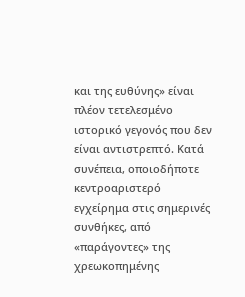και της ευθύνης» είναι πλέον τετελεσμένο ιστορικό γεγονός που δεν είναι αντιστρεπτό. Κατά συνέπεια, οποιοδήποτε κεντροαριστερό εγχείρημα στις σημερινές συνθήκες, από «παράγοντες» της χρεωκοπημένης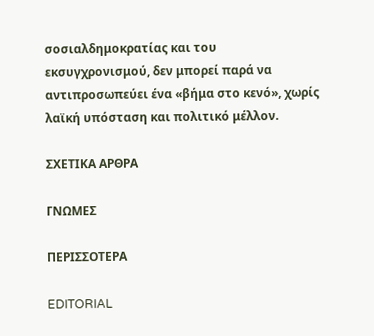σοσιαλδημοκρατίας και του εκσυγχρονισμού, δεν μπορεί παρά να αντιπροσωπεύει ένα «βήμα στο κενό», χωρίς λαϊκή υπόσταση και πολιτικό μέλλον.

ΣΧΕΤΙΚΑ ΑΡΘΡΑ

ΓΝΩΜΕΣ

ΠΕΡΙΣΣΟΤΕΡΑ

EDITORIAL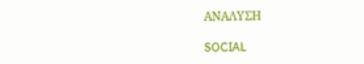ΑΝΑΛΥΣΗ

SOCIAL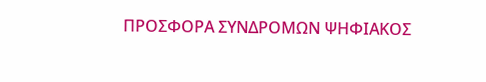ΠΡΟΣΦΟΡΑ ΣΥΝΔΡΟΜΩΝ ΨΗΦΙΑΚΟΣ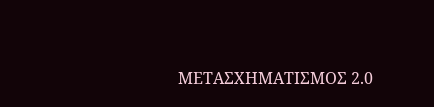ΜΕΤΑΣΧΗΜΑΤΙΣΜΟΣ 2.0